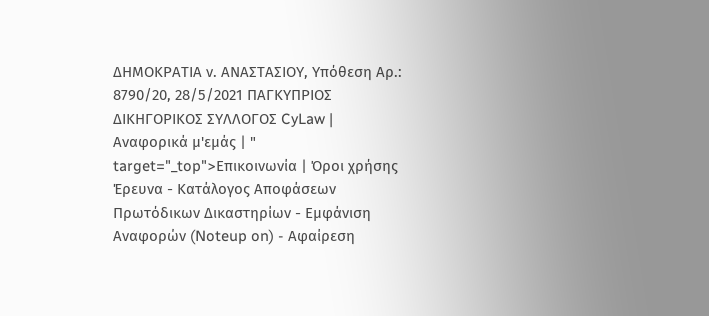ΔΗΜΟΚΡΑΤΙΑ ν. ΑΝΑΣΤΑΣΙΟΥ, Υπόθεση Αρ.: 8790/20, 28/5/2021 ΠΑΓΚΥΠΡΙΟΣ ΔΙΚΗΓΟΡΙΚΟΣ ΣΥΛΛΟΓΟΣ CyLaw | Αναφορικά μ'εμάς | " target="_top">Επικοινωνία | Όροι χρήσης Έρευνα - Κατάλογος Αποφάσεων Πρωτόδικων Δικαστηρίων - Εμφάνιση Αναφορών (Noteup on) - Αφαίρεση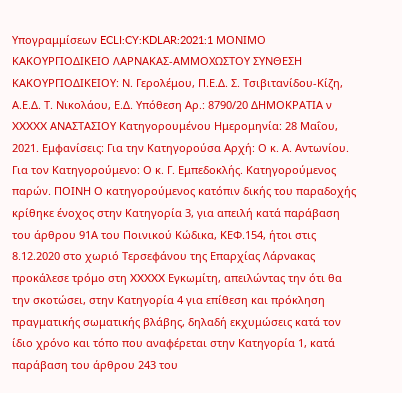Υπογραμμίσεων ECLI:CY:KDLAR:2021:1 ΜΟΝΙΜΟ ΚΑΚΟΥΡΓΙΟΔΙΚΕΙΟ ΛΑΡΝΑΚΑΣ-ΑΜΜΟΧΩΣΤΟΥ ΣΥΝΘΕΣΗ ΚΑΚΟΥΡΓΙΟΔΙΚΕΙΟΥ: Ν. Γερολέμου, Π.Ε.Δ. Σ. Τσιβιτανίδου-Κίζη, Α.Ε.Δ. Τ. Νικολάου, Ε.Δ. Υπόθεση Αρ.: 8790/20 ΔΗΜΟΚΡΑΤΙΑ ν XXXXX ΑΝΑΣΤΑΣΙΟΥ Κατηγορουμένου Ημερομηνία: 28 Μαΐου, 2021. Εμφανίσεις: Για την Κατηγορούσα Αρχή: Ο κ. Α. Αντωνίου. Για τον Κατηγορούμενο: Ο κ. Γ. Εμπεδοκλής. Κατηγορούμενος παρών. ΠΟΙΝΗ Ο κατηγορούμενος κατόπιν δικής του παραδοχής κρίθηκε ένοχος στην Κατηγορία 3, για απειλή κατά παράβαση του άρθρου 91Α του Ποινικού Κώδικα, ΚΕΦ.154, ήτοι στις 8.12.2020 στο χωριό Τερσεφάνου της Επαρχίας Λάρνακας προκάλεσε τρόμο στη XXXXX Εγκωμίτη, απειλώντας την ότι θα την σκοτώσει, στην Κατηγορία 4 για επίθεση και πρόκληση πραγματικής σωματικής βλάβης, δηλαδή εκχυμώσεις κατά τον ίδιο χρόνο και τόπο που αναφέρεται στην Κατηγορία 1, κατά παράβαση του άρθρου 243 του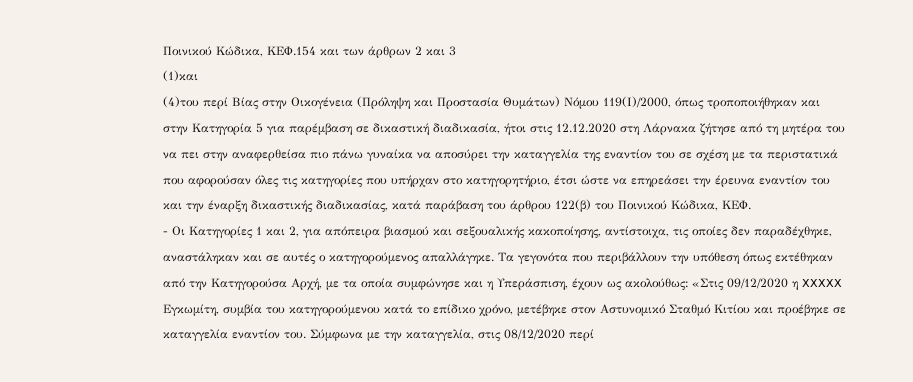Ποινικού Κώδικα, ΚΕΦ.154 και των άρθρων 2 και 3
(1)και
(4)του περί Βίας στην Οικογένεια (Πρόληψη και Προστασία Θυμάτων) Νόμου 119(Ι)/2000, όπως τροποποιήθηκαν και στην Κατηγορία 5 για παρέμβαση σε δικαστική διαδικασία, ήτοι στις 12.12.2020 στη Λάρνακα ζήτησε από τη μητέρα του να πει στην αναφερθείσα πιο πάνω γυναίκα να αποσύρει την καταγγελία της εναντίον του σε σχέση με τα περιστατικά που αφορούσαν όλες τις κατηγορίες που υπήρχαν στο κατηγορητήριο, έτσι ώστε να επηρεάσει την έρευνα εναντίον του και την έναρξη δικαστικής διαδικασίας, κατά παράβαση του άρθρου 122(β) του Ποινικού Κώδικα, ΚΕΦ.
- Οι Κατηγορίες 1 και 2, για απόπειρα βιασμού και σεξουαλικής κακοποίησης, αντίστοιχα, τις οποίες δεν παραδέχθηκε, αναστάληκαν και σε αυτές ο κατηγορούμενος απαλλάγηκε. Τα γεγονότα που περιβάλλουν την υπόθεση όπως εκτέθηκαν από την Κατηγορούσα Αρχή, με τα οποία συμφώνησε και η Υπεράσπιση, έχουν ως ακολούθως: «Στις 09/12/2020 η XXXXX Εγκωμίτη, συμβία του κατηγορούμενου κατά το επίδικο χρόνο, μετέβηκε στον Αστυνομικό Σταθμό Κιτίου και προέβηκε σε καταγγελία εναντίον του. Σύμφωνα με την καταγγελία, στις 08/12/2020 περί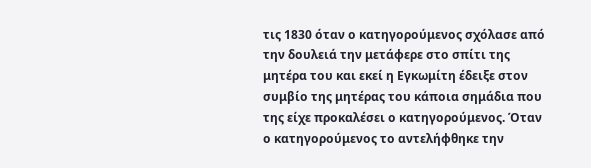τις 1830 όταν ο κατηγορούμενος σχόλασε από την δουλειά την μετάφερε στο σπίτι της μητέρα του και εκεί η Εγκωμίτη έδειξε στον συμβίο της μητέρας του κάποια σημάδια που της είχε προκαλέσει ο κατηγορούμενος. Όταν ο κατηγορούμενος το αντελήφθηκε την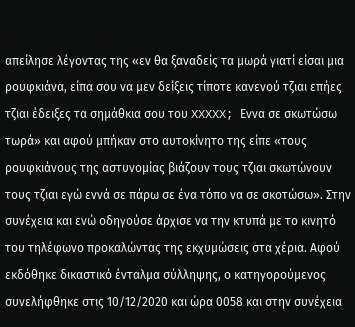απείλησε λέγοντας της «εν θα ξαναδείς τα μωρά γιατί είσαι μια ρουφκιάνα, είπα σου να μεν δείξεις τίποτε κανενού τζιαι επήες τζιαι έδειξες τα σημάθκια σου του XXXXX; Εννα σε σκωτώσω τωρά» και αφού μπήκαν στο αυτοκίνητο της είπε «τους ρουφκιάνους της αστυνομίας βιάζουν τους τζιαι σκωτώνουν τους τζιαι εγώ εννά σε πάρω σε ένα τόπο να σε σκοτώσω». Στην συνέχεια και ενώ οδηγούσε άρχισε να την κτυπά με το κινητό του τηλέφωνο προκαλώντας της εκχυμώσεις στα χέρια. Αφού εκδόθηκε δικαστικό ένταλμα σύλληψης, ο κατηγορούμενος συνελήφθηκε στις 10/12/2020 και ώρα 0058 και στην συνέχεια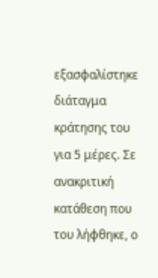εξασφαλίστηκε διάταγμα κράτησης του για 5 μέρες. Σε ανακριτική κατάθεση που του λήφθηκε, ο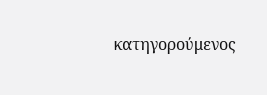κατηγορούμενος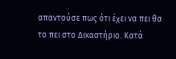απαντούσε πως ότι έχει να πει θα το πει στο Δικαστήριο. Κατά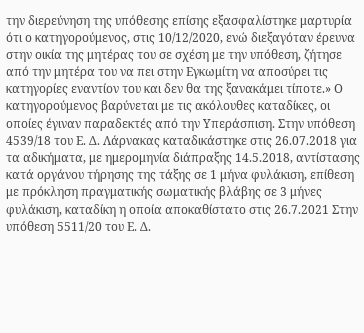την διερεύνηση της υπόθεσης επίσης εξασφαλίστηκε μαρτυρία ότι ο κατηγορούμενος, στις 10/12/2020, ενώ διεξαγόταν έρευνα στην οικία της μητέρας του σε σχέση με την υπόθεση, ζήτησε από την μητέρα του να πει στην Εγκωμίτη να αποσύρει τις κατηγορίες εναντίον του και δεν θα της ξανακάμει τίποτε.» Ο κατηγορούμενος βαρύνεται με τις ακόλουθες καταδίκες, οι οποίες έγιναν παραδεκτές από την Υπεράσπιση. Στην υπόθεση 4539/18 του Ε. Δ. Λάρνακας καταδικάστηκε στις 26.07.2018 για τα αδικήματα, με ημερομηνία διάπραξης 14.5.2018, αντίστασης κατά οργάνου τήρησης της τάξης σε 1 μήνα φυλάκιση, επίθεση με πρόκληση πραγματικής σωματικής βλάβης σε 3 μήνες φυλάκιση, καταδίκη η οποία αποκαθίστατο στις 26.7.2021 Στην υπόθεση 5511/20 του Ε. Δ.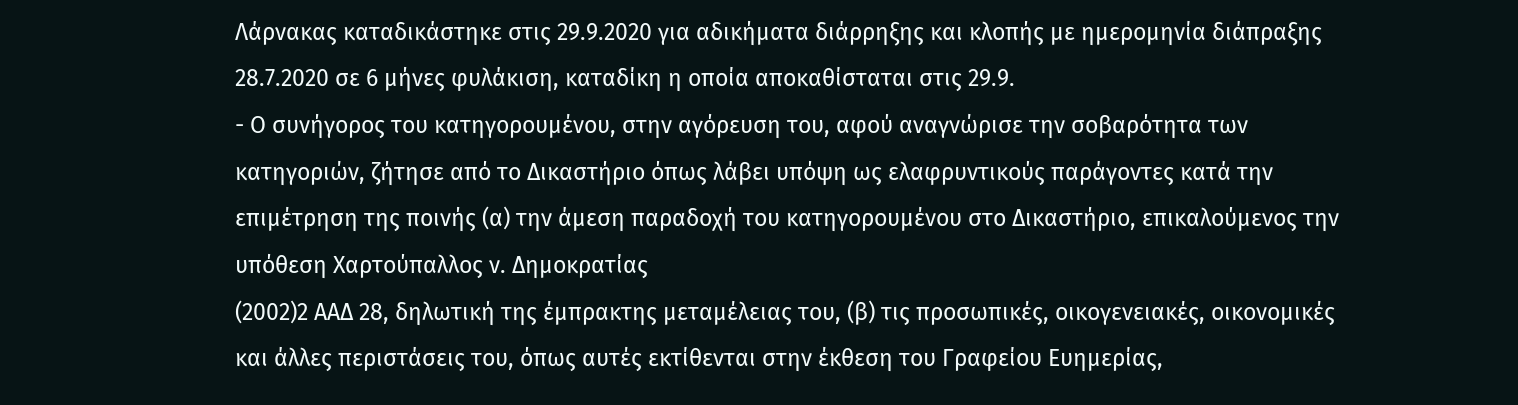Λάρνακας καταδικάστηκε στις 29.9.2020 για αδικήματα διάρρηξης και κλοπής με ημερομηνία διάπραξης 28.7.2020 σε 6 μήνες φυλάκιση, καταδίκη η οποία αποκαθίσταται στις 29.9.
- Ο συνήγορος του κατηγορουμένου, στην αγόρευση του, αφού αναγνώρισε την σοβαρότητα των κατηγοριών, ζήτησε από το Δικαστήριο όπως λάβει υπόψη ως ελαφρυντικούς παράγοντες κατά την επιμέτρηση της ποινής (α) την άμεση παραδοχή του κατηγορουμένου στο Δικαστήριο, επικαλούμενος την υπόθεση Χαρτούπαλλος ν. Δημοκρατίας
(2002)2 ΑΑΔ 28, δηλωτική της έμπρακτης μεταμέλειας του, (β) τις προσωπικές, οικογενειακές, οικονομικές και άλλες περιστάσεις του, όπως αυτές εκτίθενται στην έκθεση του Γραφείου Ευημερίας,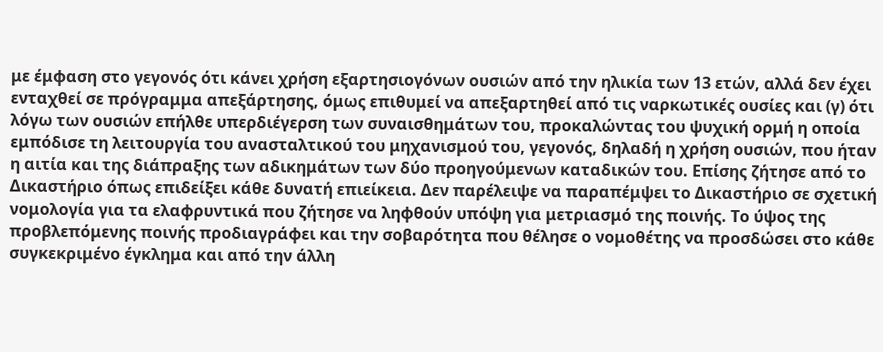με έμφαση στο γεγονός ότι κάνει χρήση εξαρτησιογόνων ουσιών από την ηλικία των 13 ετών, αλλά δεν έχει ενταχθεί σε πρόγραμμα απεξάρτησης, όμως επιθυμεί να απεξαρτηθεί από τις ναρκωτικές ουσίες και (γ) ότι λόγω των ουσιών επήλθε υπερδιέγερση των συναισθημάτων του, προκαλώντας του ψυχική ορμή η οποία εμπόδισε τη λειτουργία του ανασταλτικού του μηχανισμού του, γεγονός, δηλαδή η χρήση ουσιών, που ήταν η αιτία και της διάπραξης των αδικημάτων των δύο προηγούμενων καταδικών του. Επίσης ζήτησε από το Δικαστήριο όπως επιδείξει κάθε δυνατή επιείκεια. Δεν παρέλειψε να παραπέμψει το Δικαστήριο σε σχετική νομολογία για τα ελαφρυντικά που ζήτησε να ληφθούν υπόψη για μετριασμό της ποινής. Το ύψος της προβλεπόμενης ποινής προδιαγράφει και την σοβαρότητα που θέλησε ο νομοθέτης να προσδώσει στο κάθε συγκεκριμένο έγκλημα και από την άλλη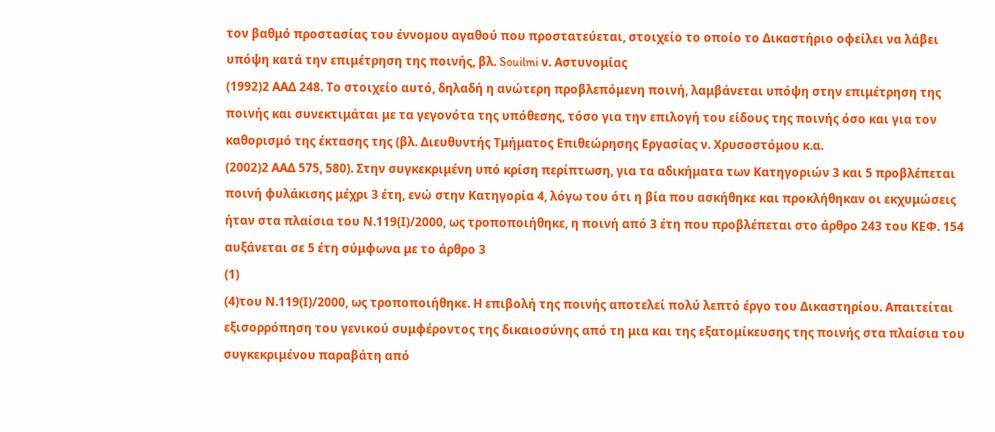τον βαθμό προστασίας του έννομου αγαθού που προστατεύεται, στοιχείο το οποίο το Δικαστήριο οφείλει να λάβει υπόψη κατά την επιμέτρηση της ποινής, βλ. Souilmi ν. Αστυνομίας
(1992)2 ΑΑΔ 248. Το στοιχείο αυτό, δηλαδή η ανώτερη προβλεπόμενη ποινή, λαμβάνεται υπόψη στην επιμέτρηση της ποινής και συνεκτιμάται με τα γεγονότα της υπόθεσης, τόσο για την επιλογή του είδους της ποινής όσο και για τον καθορισμό της έκτασης της (βλ. Διευθυντής Τμήματος Επιθεώρησης Εργασίας ν. Χρυσοστόμου κ.α.
(2002)2 ΑΑΔ 575, 580). Στην συγκεκριμένη υπό κρίση περίπτωση, για τα αδικήματα των Κατηγοριών 3 και 5 προβλέπεται ποινή φυλάκισης μέχρι 3 έτη, ενώ στην Κατηγορία 4, λόγω του ότι η βία που ασκήθηκε και προκλήθηκαν οι εκχυμώσεις ήταν στα πλαίσια του Ν.119(Ι)/2000, ως τροποποιήθηκε, η ποινή από 3 έτη που προβλέπεται στο άρθρο 243 του ΚΕΦ. 154 αυξάνεται σε 5 έτη σύμφωνα με το άρθρο 3
(1)
(4)του Ν.119(Ι)/2000, ως τροποποιήθηκε. Η επιβολή της ποινής αποτελεί πολύ λεπτό έργο του Δικαστηρίου. Απαιτείται εξισορρόπηση του γενικού συμφέροντος της δικαιοσύνης από τη μια και της εξατομίκευσης της ποινής στα πλαίσια του συγκεκριμένου παραβάτη από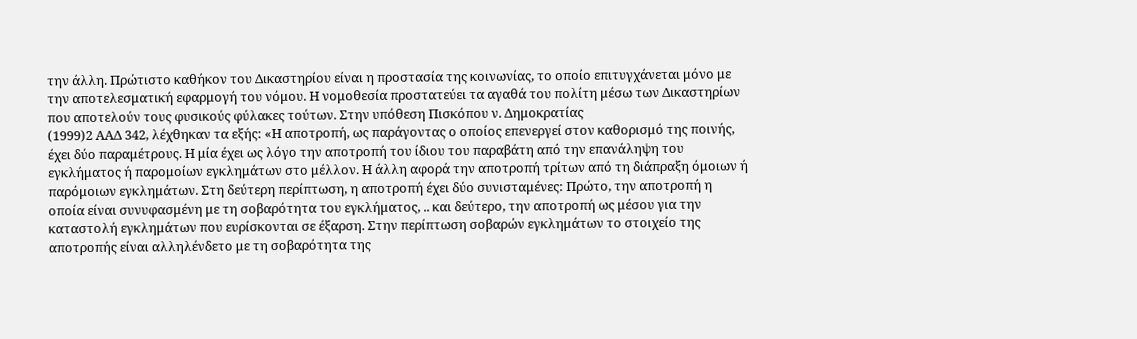την άλλη. Πρώτιστο καθήκον του Δικαστηρίου είναι η προστασία της κοινωνίας, το οποίο επιτυγχάνεται μόνο με την αποτελεσματική εφαρμογή του νόμου. Η νομοθεσία προστατεύει τα αγαθά του πολίτη μέσω των Δικαστηρίων που αποτελούν τους φυσικούς φύλακες τούτων. Στην υπόθεση Πισκόπου ν. Δημοκρατίας
(1999)2 ΑΑΔ 342, λέχθηκαν τα εξής: «Η αποτροπή, ως παράγοντας ο οποίος επενεργεί στον καθορισμό της ποινής, έχει δύο παραμέτρους. Η μία έχει ως λόγο την αποτροπή του ίδιου του παραβάτη από την επανάληψη του εγκλήματος ή παρομοίων εγκλημάτων στο μέλλον. Η άλλη αφορά την αποτροπή τρίτων από τη διάπραξη όμοιων ή παρόμοιων εγκλημάτων. Στη δεύτερη περίπτωση, η αποτροπή έχει δύο συνισταμένες: Πρώτο, την αποτροπή η οποία είναι συνυφασμένη με τη σοβαρότητα του εγκλήματος, .. και δεύτερο, την αποτροπή ως μέσου για την καταστολή εγκλημάτων που ευρίσκονται σε έξαρση. Στην περίπτωση σοβαρών εγκλημάτων το στοιχείο της αποτροπής είναι αλληλένδετο με τη σοβαρότητα της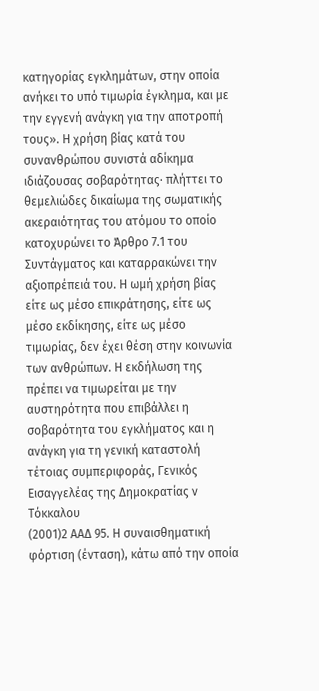κατηγορίας εγκλημάτων, στην οποία ανήκει το υπό τιμωρία έγκλημα, και με την εγγενή ανάγκη για την αποτροπή τους». Η χρήση βίας κατά του συνανθρώπου συνιστά αδίκημα ιδιάζουσας σοβαρότητας∙ πλήττει το θεμελιώδες δικαίωμα της σωματικής ακεραιότητας του ατόμου το οποίο κατοχυρώνει το Άρθρο 7.1 του Συντάγματος και καταρρακώνει την αξιοπρέπειά του. Η ωμή χρήση βίας είτε ως μέσο επικράτησης, είτε ως μέσο εκδίκησης, είτε ως μέσο τιμωρίας, δεν έχει θέση στην κοινωνία των ανθρώπων. Η εκδήλωση της πρέπει να τιμωρείται με την αυστηρότητα που επιβάλλει η σοβαρότητα του εγκλήματος και η ανάγκη για τη γενική καταστολή τέτοιας συμπεριφοράς, Γενικός Εισαγγελέας της Δημοκρατίας ν Τόκκαλου
(2001)2 ΑΑΔ 95. Η συναισθηματική φόρτιση (ένταση), κάτω από την οποία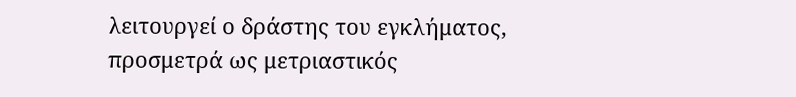λειτουργεί ο δράστης του εγκλήματος, προσμετρά ως μετριαστικός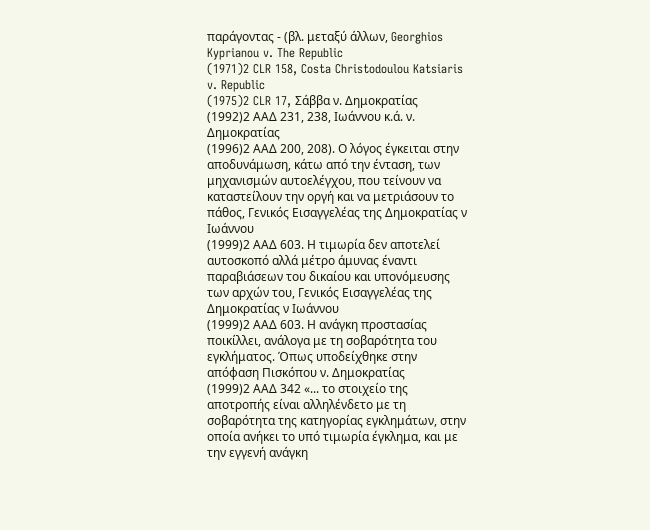παράγοντας - (βλ. μεταξύ άλλων, Georghios Kyprianou v. The Republic
(1971)2 CLR 158, Costa Christodoulou Katsiaris v. Republic
(1975)2 CLR 17, Σάββα ν. Δημοκρατίας
(1992)2 ΑΑΔ 231, 238, Ιωάννου κ.ά. ν. Δημοκρατίας
(1996)2 ΑΑΔ 200, 208). Ο λόγος έγκειται στην αποδυνάμωση, κάτω από την ένταση, των μηχανισμών αυτοελέγχου, που τείνουν να καταστείλουν την οργή και να μετριάσουν το πάθος, Γενικός Εισαγγελέας της Δημοκρατίας ν Ιωάννου
(1999)2 ΑΑΔ 603. Η τιμωρία δεν αποτελεί αυτοσκοπό αλλά μέτρο άμυνας έναντι παραβιάσεων του δικαίου και υπονόμευσης των αρχών του, Γενικός Εισαγγελέας της Δημοκρατίας ν Ιωάννου
(1999)2 ΑΑΔ 603. Η ανάγκη προστασίας ποικίλλει, ανάλογα με τη σοβαρότητα του εγκλήματος. Όπως υποδείχθηκε στην απόφαση Πισκόπου ν. Δημοκρατίας
(1999)2 ΑΑΔ 342 «... το στοιχείο της αποτροπής είναι αλληλένδετο με τη σοβαρότητα της κατηγορίας εγκλημάτων, στην οποία ανήκει το υπό τιμωρία έγκλημα, και με την εγγενή ανάγκη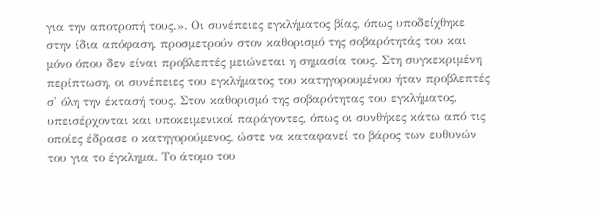για την αποτροπή τους.». Οι συνέπειες εγκλήματος βίας, όπως υποδείχθηκε στην ίδια απόφαση, προσμετρούν στον καθορισμό της σοβαρότητάς του και μόνο όπου δεν είναι προβλεπτές μειώνεται η σημασία τους. Στη συγκεκριμένη περίπτωση, οι συνέπειες του εγκλήματος του κατηγορουμένου ήταν προβλεπτές σ' όλη την έκτασή τους. Στον καθορισμό της σοβαρότητας του εγκλήματος, υπεισέρχονται και υποκειμενικοί παράγοντες, όπως οι συνθήκες κάτω από τις οποίες έδρασε ο κατηγορούμενος, ώστε να καταφανεί το βάρος των ευθυνών του για το έγκλημα. Το άτομο του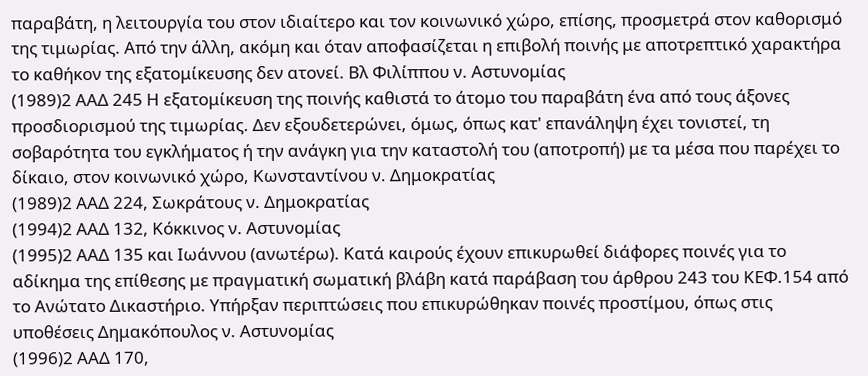παραβάτη, η λειτουργία του στον ιδιαίτερο και τον κοινωνικό χώρο, επίσης, προσμετρά στον καθορισμό της τιμωρίας. Από την άλλη, ακόμη και όταν αποφασίζεται η επιβολή ποινής με αποτρεπτικό χαρακτήρα το καθήκον της εξατομίκευσης δεν ατονεί. Βλ Φιλίππου ν. Αστυνομίας
(1989)2 ΑΑΔ 245 Η εξατομίκευση της ποινής καθιστά το άτομο του παραβάτη ένα από τους άξονες προσδιορισμού της τιμωρίας. Δεν εξουδετερώνει, όμως, όπως κατ' επανάληψη έχει τονιστεί, τη σοβαρότητα του εγκλήματος ή την ανάγκη για την καταστολή του (αποτροπή) με τα μέσα που παρέχει το δίκαιο, στον κοινωνικό χώρο, Κωνσταντίνου ν. Δημοκρατίας
(1989)2 ΑΑΔ 224, Σωκράτους ν. Δημοκρατίας
(1994)2 ΑΑΔ 132, Κόκκινος ν. Αστυνομίας
(1995)2 ΑΑΔ 135 και Ιωάννου (ανωτέρω). Κατά καιρούς έχουν επικυρωθεί διάφορες ποινές για το αδίκημα της επίθεσης με πραγματική σωματική βλάβη κατά παράβαση του άρθρου 243 του ΚΕΦ.154 από το Ανώτατο Δικαστήριο. Υπήρξαν περιπτώσεις που επικυρώθηκαν ποινές προστίμου, όπως στις υποθέσεις Δημακόπουλος ν. Αστυνομίας
(1996)2 ΑΑΔ 170,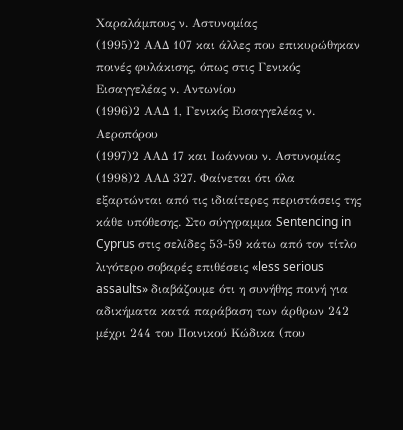Χαραλάμπους ν. Αστυνομίας
(1995)2 ΑΑΔ 107 και άλλες που επικυρώθηκαν ποινές φυλάκισης, όπως στις Γενικός Εισαγγελέας ν. Αντωνίου
(1996)2 ΑΑΔ 1, Γενικός Εισαγγελέας ν. Αεροπόρου
(1997)2 ΑΑΔ 17 και Ιωάννου ν. Αστυνομίας
(1998)2 ΑΑΔ 327. Φαίνεται ότι όλα εξαρτώνται από τις ιδιαίτερες περιστάσεις της κάθε υπόθεσης. Στο σύγγραμμα Sentencing in Cyprus στις σελίδες 53-59 κάτω από τον τίτλο λιγότερο σοβαρές επιθέσεις «less serious assaults» διαβάζουμε ότι η συνήθης ποινή για αδικήματα κατά παράβαση των άρθρων 242 μέχρι 244 του Ποινικού Κώδικα (που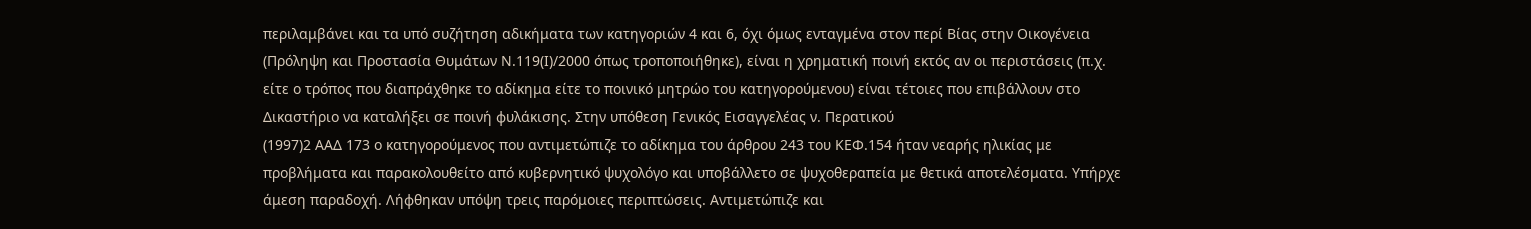περιλαμβάνει και τα υπό συζήτηση αδικήματα των κατηγοριών 4 και 6, όχι όμως ενταγμένα στον περί Βίας στην Οικογένεια (Πρόληψη και Προστασία Θυμάτων Ν.119(Ι)/2000 όπως τροποποιήθηκε), είναι η χρηματική ποινή εκτός αν οι περιστάσεις (π.χ. είτε ο τρόπος που διαπράχθηκε το αδίκημα είτε το ποινικό μητρώο του κατηγορούμενου) είναι τέτοιες που επιβάλλουν στο Δικαστήριο να καταλήξει σε ποινή φυλάκισης. Στην υπόθεση Γενικός Εισαγγελέας ν. Περατικού
(1997)2 ΑΑΔ 173 ο κατηγορούμενος που αντιμετώπιζε το αδίκημα του άρθρου 243 του ΚΕΦ.154 ήταν νεαρής ηλικίας με προβλήματα και παρακολουθείτο από κυβερνητικό ψυχολόγο και υποβάλλετο σε ψυχοθεραπεία με θετικά αποτελέσματα. Υπήρχε άμεση παραδοχή. Λήφθηκαν υπόψη τρεις παρόμοιες περιπτώσεις. Αντιμετώπιζε και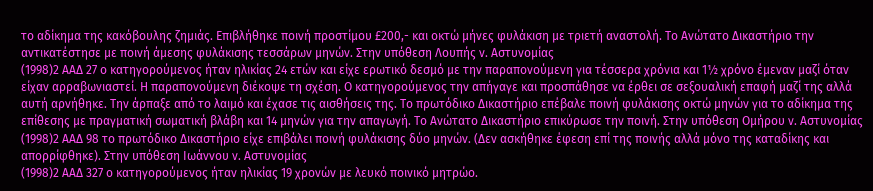το αδίκημα της κακόβουλης ζημιάς. Επιβλήθηκε ποινή προστίμου £200,- και οκτώ μήνες φυλάκιση με τριετή αναστολή. Το Ανώτατο Δικαστήριο την αντικατέστησε με ποινή άμεσης φυλάκισης τεσσάρων μηνών. Στην υπόθεση Λουπής ν. Αστυνομίας
(1998)2 ΑΑΔ 27 ο κατηγορούμενος ήταν ηλικίας 24 ετών και είχε ερωτικό δεσμό με την παραπονούμενη για τέσσερα χρόνια και 1½ χρόνο έμεναν μαζί όταν είχαν αρραβωνιαστεί. Η παραπονούμενη διέκοψε τη σχέση. Ο κατηγορούμενος την απήγαγε και προσπάθησε να έρθει σε σεξουαλική επαφή μαζί της αλλά αυτή αρνήθηκε. Την άρπαξε από το λαιμό και έχασε τις αισθήσεις της. Το πρωτόδικο Δικαστήριο επέβαλε ποινή φυλάκισης οκτώ μηνών για το αδίκημα της επίθεσης με πραγματική σωματική βλάβη και 14 μηνών για την απαγωγή. Το Ανώτατο Δικαστήριο επικύρωσε την ποινή. Στην υπόθεση Ομήρου ν. Αστυνομίας
(1998)2 ΑΑΔ 98 το πρωτόδικο Δικαστήριο είχε επιβάλει ποινή φυλάκισης δύο μηνών. (Δεν ασκήθηκε έφεση επί της ποινής αλλά μόνο της καταδίκης και απορρίφθηκε). Στην υπόθεση Ιωάννου ν. Αστυνομίας
(1998)2 ΑΑΔ 327 ο κατηγορούμενος ήταν ηλικίας 19 χρονών με λευκό ποινικό μητρώο.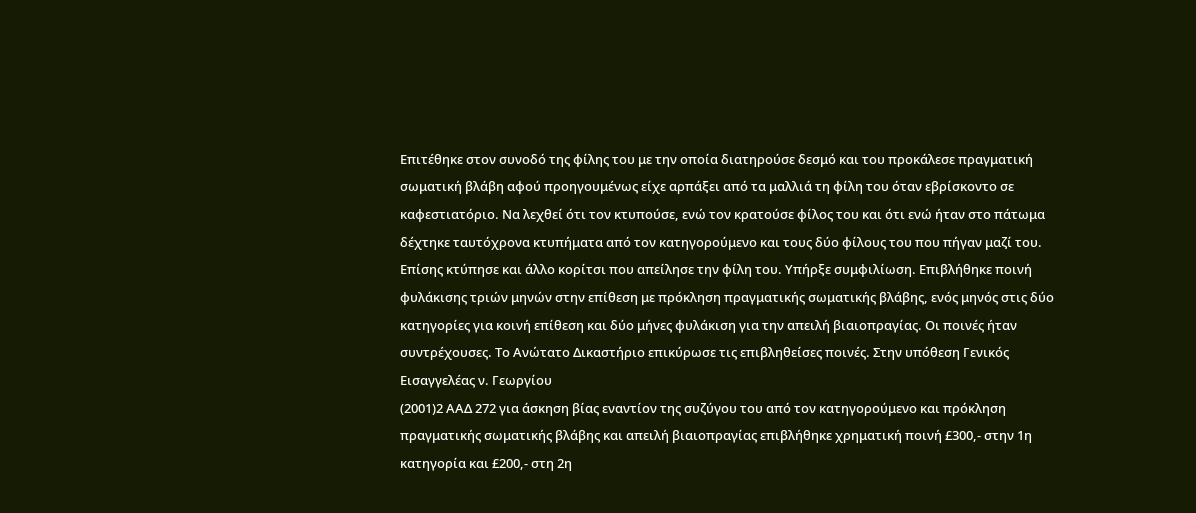Επιτέθηκε στον συνοδό της φίλης του με την οποία διατηρούσε δεσμό και του προκάλεσε πραγματική σωματική βλάβη αφού προηγουμένως είχε αρπάξει από τα μαλλιά τη φίλη του όταν εβρίσκοντο σε καφεστιατόριο. Να λεχθεί ότι τον κτυπούσε, ενώ τον κρατούσε φίλος του και ότι ενώ ήταν στο πάτωμα δέχτηκε ταυτόχρονα κτυπήματα από τον κατηγορούμενο και τους δύο φίλους του που πήγαν μαζί του. Επίσης κτύπησε και άλλο κορίτσι που απείλησε την φίλη του. Υπήρξε συμφιλίωση. Επιβλήθηκε ποινή φυλάκισης τριών μηνών στην επίθεση με πρόκληση πραγματικής σωματικής βλάβης, ενός μηνός στις δύο κατηγορίες για κοινή επίθεση και δύο μήνες φυλάκιση για την απειλή βιαιοπραγίας. Οι ποινές ήταν συντρέχουσες. Το Ανώτατο Δικαστήριο επικύρωσε τις επιβληθείσες ποινές. Στην υπόθεση Γενικός Εισαγγελέας ν. Γεωργίου
(2001)2 ΑΑΔ 272 για άσκηση βίας εναντίον της συζύγου του από τον κατηγορούμενο και πρόκληση πραγματικής σωματικής βλάβης και απειλή βιαιοπραγίας επιβλήθηκε χρηματική ποινή £300,- στην 1η κατηγορία και £200,- στη 2η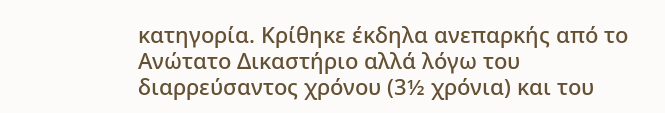κατηγορία. Κρίθηκε έκδηλα ανεπαρκής από το Ανώτατο Δικαστήριο αλλά λόγω του διαρρεύσαντος χρόνου (3½ χρόνια) και του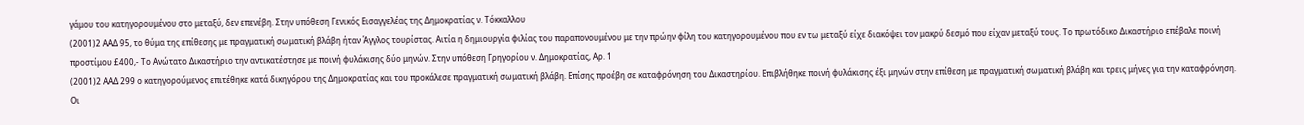γάμου του κατηγορουμένου στο μεταξύ, δεν επενέβη. Στην υπόθεση Γενικός Εισαγγελέας της Δημοκρατίας ν. Τόκκαλλου
(2001)2 ΑΑΔ 95, το θύμα της επίθεσης με πραγματική σωματική βλάβη ήταν Άγγλος τουρίστας. Αιτία η δημιουργία φιλίας του παραπονουμένου με την πρώην φίλη του κατηγορουμένου που εν τω μεταξύ είχε διακόψει τον μακρύ δεσμό που είχαν μεταξύ τους. Το πρωτόδικο Δικαστήριο επέβαλε ποινή προστίμου £400,- Το Ανώτατο Δικαστήριο την αντικατέστησε με ποινή φυλάκισης δύο μηνών. Στην υπόθεση Γρηγορίου ν. Δημοκρατίας, Αρ. 1
(2001)2 ΑΑΔ 299 ο κατηγορούμενος επιτέθηκε κατά δικηγόρου της Δημοκρατίας και του προκάλεσε πραγματική σωματική βλάβη. Επίσης προέβη σε καταφρόνηση του Δικαστηρίου. Επιβλήθηκε ποινή φυλάκισης έξι μηνών στην επίθεση με πραγματική σωματική βλάβη και τρεις μήνες για την καταφρόνηση. Οι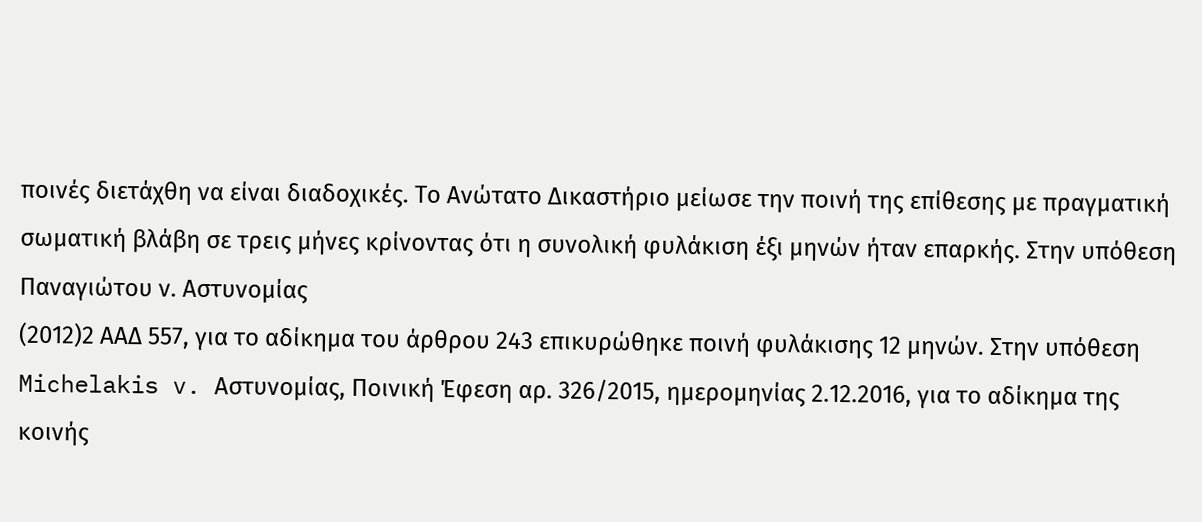ποινές διετάχθη να είναι διαδοχικές. Το Ανώτατο Δικαστήριο μείωσε την ποινή της επίθεσης με πραγματική σωματική βλάβη σε τρεις μήνες κρίνοντας ότι η συνολική φυλάκιση έξι μηνών ήταν επαρκής. Στην υπόθεση Παναγιώτου ν. Αστυνομίας
(2012)2 ΑΑΔ 557, για το αδίκημα του άρθρου 243 επικυρώθηκε ποινή φυλάκισης 12 μηνών. Στην υπόθεση Michelakis v. Αστυνομίας, Ποινική Έφεση αρ. 326/2015, ημερομηνίας 2.12.2016, για το αδίκημα της κοινής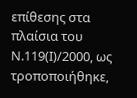επίθεσης στα πλαίσια του Ν.119(Ι)/2000, ως τροποποιήθηκε,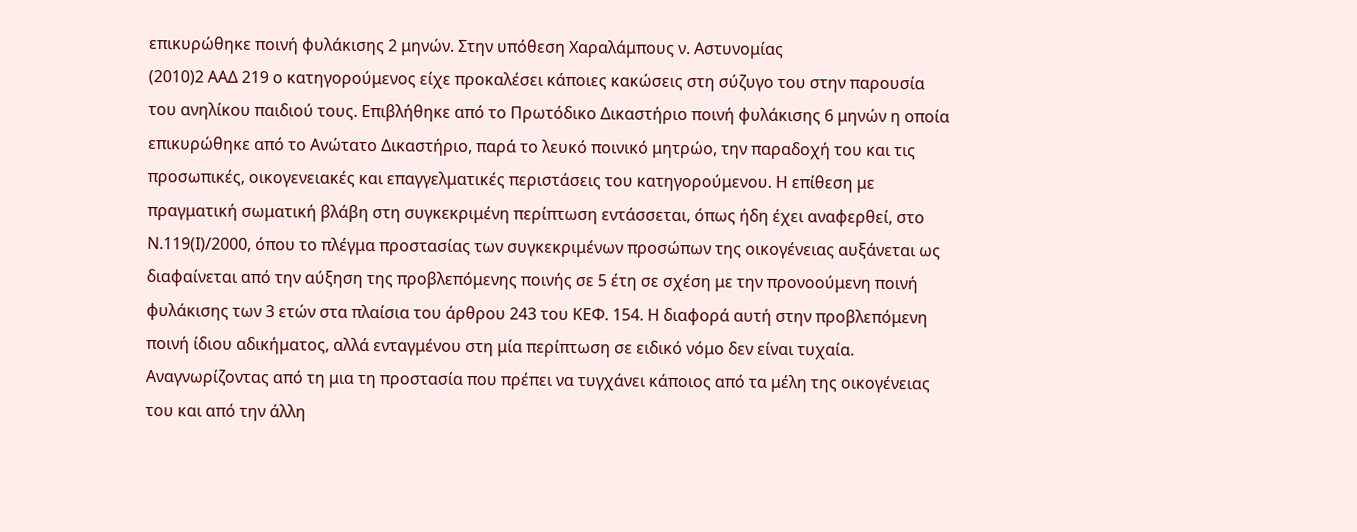επικυρώθηκε ποινή φυλάκισης 2 μηνών. Στην υπόθεση Χαραλάμπους ν. Αστυνομίας
(2010)2 ΑΑΔ 219 ο κατηγορούμενος είχε προκαλέσει κάποιες κακώσεις στη σύζυγο του στην παρουσία του ανηλίκου παιδιού τους. Επιβλήθηκε από το Πρωτόδικο Δικαστήριο ποινή φυλάκισης 6 μηνών η οποία επικυρώθηκε από το Ανώτατο Δικαστήριο, παρά το λευκό ποινικό μητρώο, την παραδοχή του και τις προσωπικές, οικογενειακές και επαγγελματικές περιστάσεις του κατηγορούμενου. Η επίθεση με πραγματική σωματική βλάβη στη συγκεκριμένη περίπτωση εντάσσεται, όπως ήδη έχει αναφερθεί, στο Ν.119(Ι)/2000, όπου το πλέγμα προστασίας των συγκεκριμένων προσώπων της οικογένειας αυξάνεται ως διαφαίνεται από την αύξηση της προβλεπόμενης ποινής σε 5 έτη σε σχέση με την προνοούμενη ποινή φυλάκισης των 3 ετών στα πλαίσια του άρθρου 243 του ΚΕΦ. 154. Η διαφορά αυτή στην προβλεπόμενη ποινή ίδιου αδικήματος, αλλά ενταγμένου στη μία περίπτωση σε ειδικό νόμο δεν είναι τυχαία. Αναγνωρίζοντας από τη μια τη προστασία που πρέπει να τυγχάνει κάποιος από τα μέλη της οικογένειας του και από την άλλη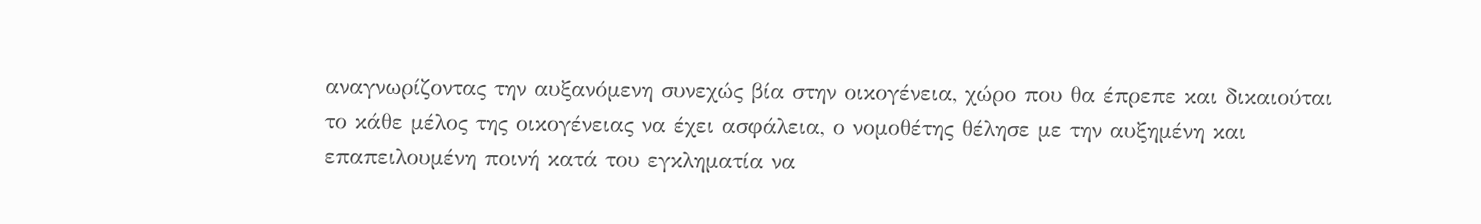αναγνωρίζοντας την αυξανόμενη συνεχώς βία στην οικογένεια, χώρο που θα έπρεπε και δικαιούται το κάθε μέλος της οικογένειας να έχει ασφάλεια, ο νομοθέτης θέλησε με την αυξημένη και επαπειλουμένη ποινή κατά του εγκληματία να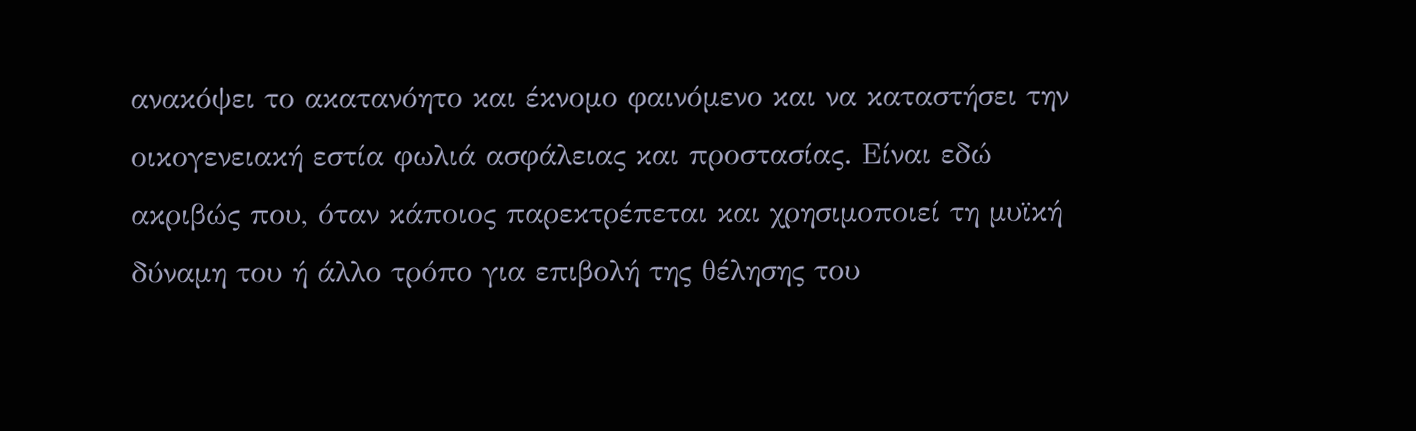ανακόψει το ακατανόητο και έκνομο φαινόμενο και να καταστήσει την οικογενειακή εστία φωλιά ασφάλειας και προστασίας. Είναι εδώ ακριβώς που, όταν κάποιος παρεκτρέπεται και χρησιμοποιεί τη μυϊκή δύναμη του ή άλλο τρόπο για επιβολή της θέλησης του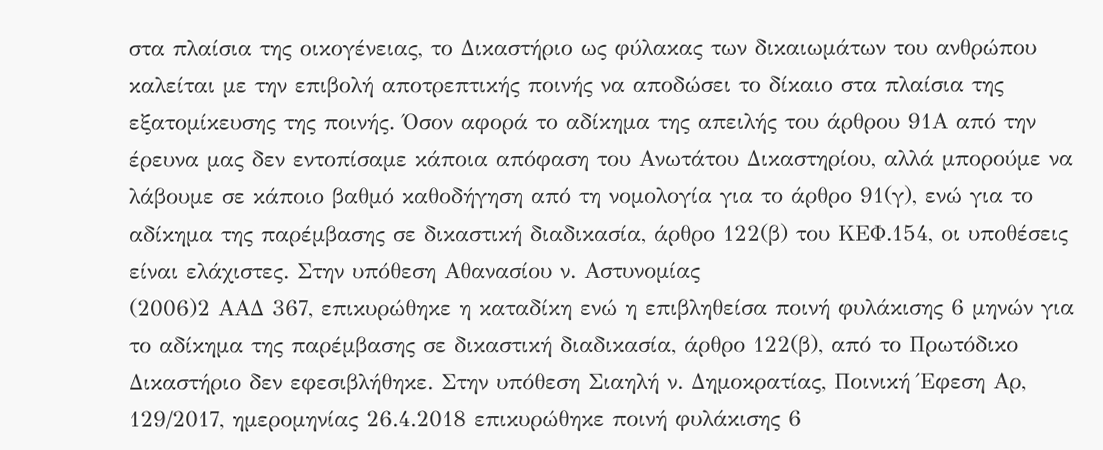στα πλαίσια της οικογένειας, το Δικαστήριο ως φύλακας των δικαιωμάτων του ανθρώπου καλείται με την επιβολή αποτρεπτικής ποινής να αποδώσει το δίκαιο στα πλαίσια της εξατομίκευσης της ποινής. Όσον αφορά το αδίκημα της απειλής του άρθρου 91Α από την έρευνα μας δεν εντοπίσαμε κάποια απόφαση του Ανωτάτου Δικαστηρίου, αλλά μπορούμε να λάβουμε σε κάποιο βαθμό καθοδήγηση από τη νομολογία για το άρθρο 91(γ), ενώ για το αδίκημα της παρέμβασης σε δικαστική διαδικασία, άρθρο 122(β) του ΚΕΦ.154, οι υποθέσεις είναι ελάχιστες. Στην υπόθεση Αθανασίου ν. Αστυνομίας
(2006)2 ΑΑΔ 367, επικυρώθηκε η καταδίκη ενώ η επιβληθείσα ποινή φυλάκισης 6 μηνών για το αδίκημα της παρέμβασης σε δικαστική διαδικασία, άρθρο 122(β), από το Πρωτόδικο Δικαστήριο δεν εφεσιβλήθηκε. Στην υπόθεση Σιαηλή ν. Δημοκρατίας, Ποινική Έφεση Αρ, 129/2017, ημερομηνίας 26.4.2018 επικυρώθηκε ποινή φυλάκισης 6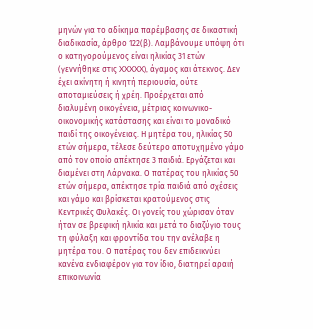μηνών για το αδίκημα παρέμβασης σε δικαστική διαδικασία, άρθρο 122(β). Λαμβάνουμε υπόψη ότι ο κατηγορούμενος είναι ηλικίας 31 ετών (γεννήθηκε στις XXXXX), άγαμος και άτεκνος. Δεν έχει ακίνητη ή κινητή περιουσία, ούτε αποταμιεύσεις ή χρέη. Προέρχεται από διαλυμένη οικογένεια, μέτριας κοινωνικο-οικονομικής κατάστασης και είναι το μοναδικό παιδί της οικογένειας. Η μητέρα του, ηλικίας 50 ετών σήμερα, τέλεσε δεύτερο αποτυχημένο γάμο από τον οποίο απέκτησε 3 παιδιά. Εργάζεται και διαμένει στη Λάρνακα. Ο πατέρας του ηλικίας 50 ετών σήμερα, απέκτησε τρία παιδιά από σχέσεις και γάμο και βρίσκεται κρατούμενος στις Κεντρικές Φυλακές. Οι γονείς του χώρισαν όταν ήταν σε βρεφική ηλικία και μετά το διαζύγιο τους τη φύλαξη και φροντίδα του την ανέλαβε η μητέρα του. Ο πατέρας του δεν επιδεικνύει κανένα ενδιαφέρον για τον ίδιο, διατηρεί αραιή επικοινωνία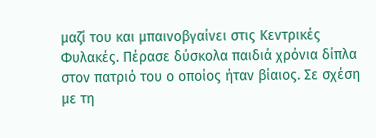μαζί του και μπαινοβγαίνει στις Κεντρικές Φυλακές. Πέρασε δύσκολα παιδιά χρόνια δίπλα στον πατριό του ο οποίος ήταν βίαιος. Σε σχέση με τη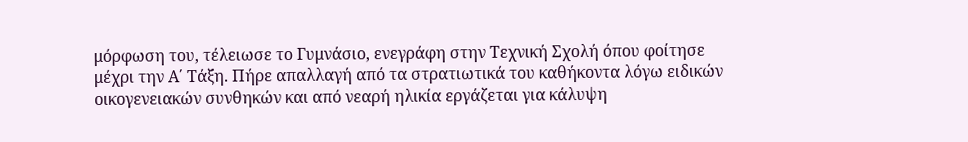μόρφωση του, τέλειωσε το Γυμνάσιο, ενεγράφη στην Τεχνική Σχολή όπου φοίτησε μέχρι την Α΄ Τάξη. Πήρε απαλλαγή από τα στρατιωτικά του καθήκοντα λόγω ειδικών οικογενειακών συνθηκών και από νεαρή ηλικία εργάζεται για κάλυψη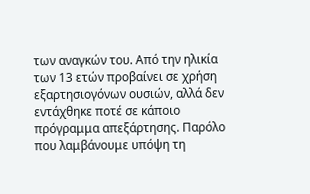των αναγκών του. Από την ηλικία των 13 ετών προβαίνει σε χρήση εξαρτησιογόνων ουσιών, αλλά δεν εντάχθηκε ποτέ σε κάποιο πρόγραμμα απεξάρτησης. Παρόλο που λαμβάνουμε υπόψη τη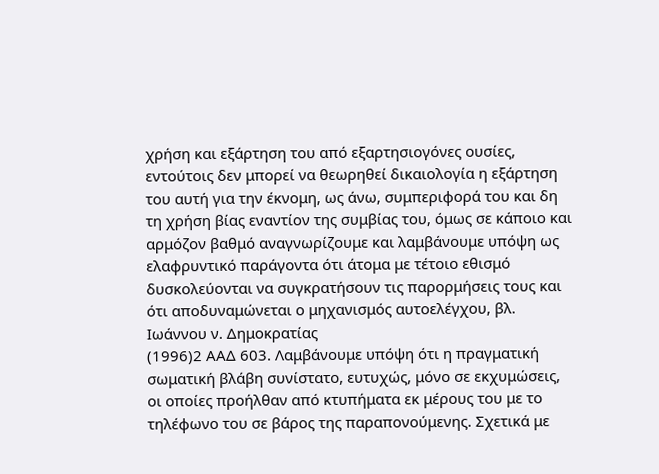χρήση και εξάρτηση του από εξαρτησιογόνες ουσίες, εντούτοις δεν μπορεί να θεωρηθεί δικαιολογία η εξάρτηση του αυτή για την έκνομη, ως άνω, συμπεριφορά του και δη τη χρήση βίας εναντίον της συμβίας του, όμως σε κάποιο και αρμόζον βαθμό αναγνωρίζουμε και λαμβάνουμε υπόψη ως ελαφρυντικό παράγοντα ότι άτομα με τέτοιο εθισμό δυσκολεύονται να συγκρατήσουν τις παρορμήσεις τους και ότι αποδυναμώνεται ο μηχανισμός αυτοελέγχου, βλ. Ιωάννου ν. Δημοκρατίας
(1996)2 ΑΑΔ 603. Λαμβάνουμε υπόψη ότι η πραγματική σωματική βλάβη συνίστατο, ευτυχώς, μόνο σε εκχυμώσεις, οι οποίες προήλθαν από κτυπήματα εκ μέρους του με το τηλέφωνο του σε βάρος της παραπονούμενης. Σχετικά με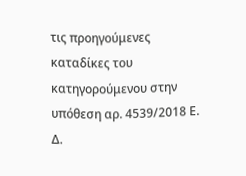τις προηγούμενες καταδίκες του κατηγορούμενου στην υπόθεση αρ. 4539/2018 Ε. Δ.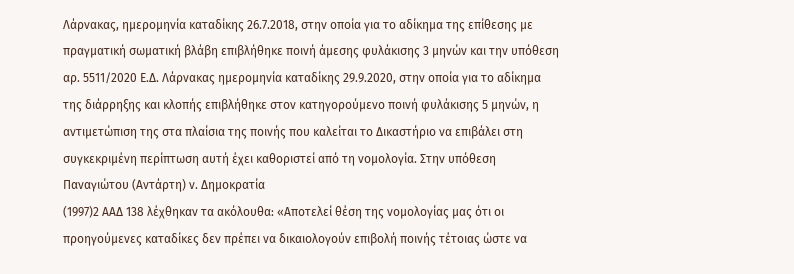Λάρνακας, ημερομηνία καταδίκης 26.7.2018, στην οποία για το αδίκημα της επίθεσης με πραγματική σωματική βλάβη επιβλήθηκε ποινή άμεσης φυλάκισης 3 μηνών και την υπόθεση αρ. 5511/2020 Ε.Δ. Λάρνακας ημερομηνία καταδίκης 29.9.2020, στην οποία για το αδίκημα της διάρρηξης και κλοπής επιβλήθηκε στον κατηγορούμενο ποινή φυλάκισης 5 μηνών, η αντιμετώπιση της στα πλαίσια της ποινής που καλείται το Δικαστήριο να επιβάλει στη συγκεκριμένη περίπτωση αυτή έχει καθοριστεί από τη νομολογία. Στην υπόθεση Παναγιώτου (Αντάρτη) ν. Δημοκρατία
(1997)2 ΑΑΔ 138 λέχθηκαν τα ακόλουθα: «Αποτελεί θέση της νομολογίας μας ότι οι προηγούμενες καταδίκες δεν πρέπει να δικαιολογούν επιβολή ποινής τέτοιας ώστε να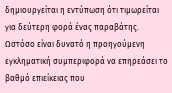δημιουργείται η εντύπωση ότι τιμωρείται για δεύτερη φορά ένας παραβάτης. Ωστόσο είναι δυνατό η προηγούμενη εγκληματική συμπεριφορά να επηρεάσει το βαθμό επιείκειας που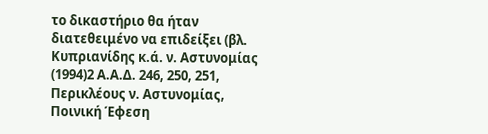το δικαστήριο θα ήταν διατεθειμένο να επιδείξει (βλ. Κυπριανίδης κ.ά. ν. Αστυνομίας
(1994)2 Α.Α.Δ. 246, 250, 251, Περικλέους ν. Αστυνομίας, Ποινική Έφεση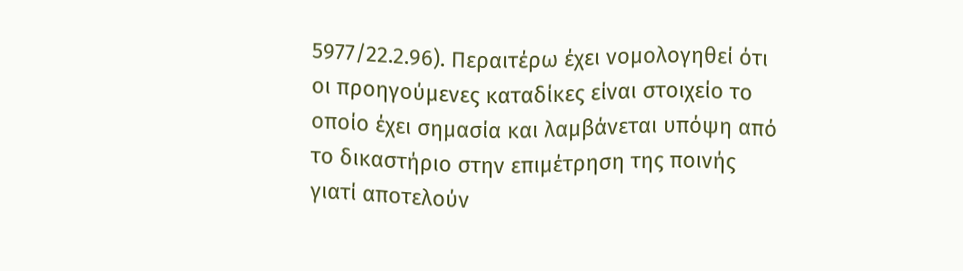5977/22.2.96). Περαιτέρω έχει νομολογηθεί ότι οι προηγούμενες καταδίκες είναι στοιχείο το οποίο έχει σημασία και λαμβάνεται υπόψη από το δικαστήριο στην επιμέτρηση της ποινής γιατί αποτελούν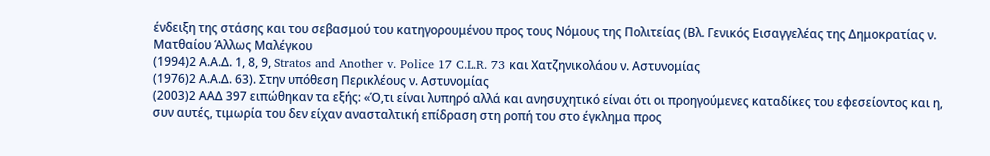ένδειξη της στάσης και του σεβασμού του κατηγορουμένου προς τους Νόμους της Πολιτείας (Βλ. Γενικός Εισαγγελέας της Δημοκρατίας ν. Ματθαίου Άλλως Μαλέγκου
(1994)2 Α.Α.Δ. 1, 8, 9, Stratos and Another v. Police 17 C.L.R. 73 και Χατζηνικολάου ν. Αστυνομίας
(1976)2 Α.Α.Δ. 63). Στην υπόθεση Περικλέους ν. Αστυνομίας
(2003)2 ΑΑΔ 397 ειπώθηκαν τα εξής: «Ό,τι είναι λυπηρό αλλά και ανησυχητικό είναι ότι οι προηγούμενες καταδίκες του εφεσείοντος και η, συν αυτές, τιμωρία του δεν είχαν ανασταλτική επίδραση στη ροπή του στο έγκλημα προς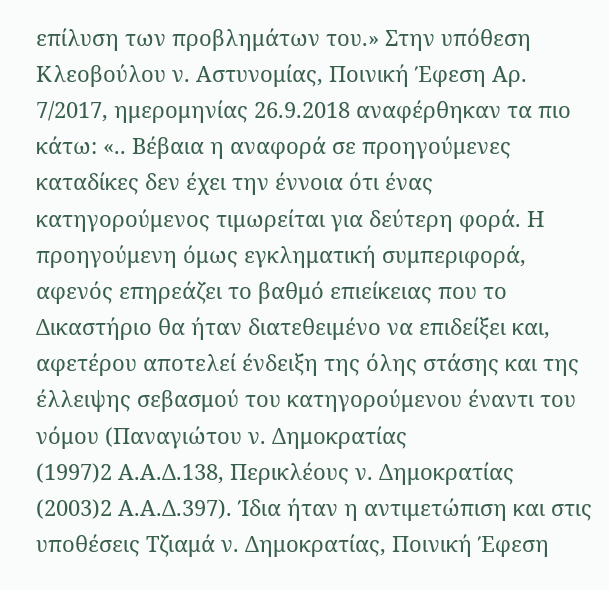επίλυση των προβλημάτων του.» Στην υπόθεση Κλεοβούλου ν. Αστυνομίας, Ποινική Έφεση Αρ. 7/2017, ημερομηνίας 26.9.2018 αναφέρθηκαν τα πιο κάτω: «.. Βέβαια η αναφορά σε προηγούμενες καταδίκες δεν έχει την έννοια ότι ένας κατηγορούμενος τιμωρείται για δεύτερη φορά. Η προηγούμενη όμως εγκληματική συμπεριφορά, αφενός επηρεάζει το βαθμό επιείκειας που το Δικαστήριο θα ήταν διατεθειμένο να επιδείξει και, αφετέρου αποτελεί ένδειξη της όλης στάσης και της έλλειψης σεβασμού του κατηγορούμενου έναντι του νόμου (Παναγιώτου ν. Δημοκρατίας
(1997)2 Α.Α.Δ.138, Περικλέους ν. Δημοκρατίας
(2003)2 Α.Α.Δ.397). Ίδια ήταν η αντιμετώπιση και στις υποθέσεις Τζιαμά ν. Δημοκρατίας, Ποινική Έφεση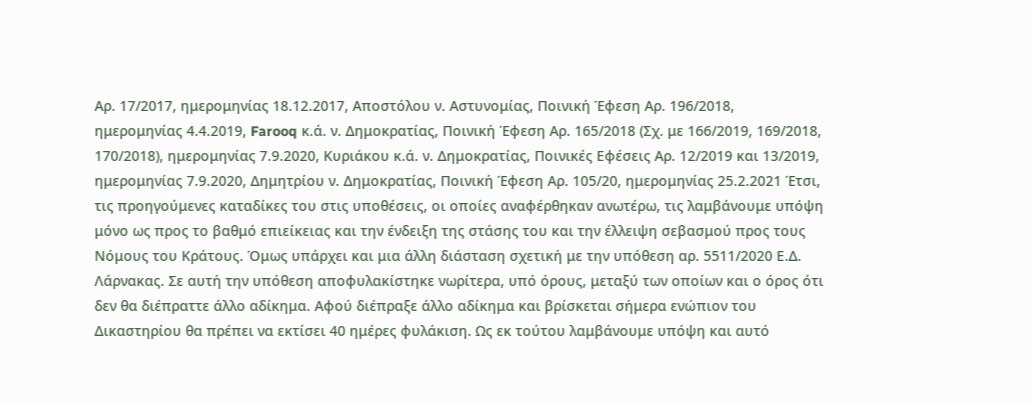Αρ. 17/2017, ημερομηνίας 18.12.2017, Αποστόλου ν. Αστυνομίας, Ποινική Έφεση Αρ. 196/2018, ημερομηνίας 4.4.2019, Farooq κ.ά. ν. Δημοκρατίας, Ποινική Έφεση Αρ. 165/2018 (Σχ. με 166/2019, 169/2018, 170/2018), ημερομηνίας 7.9.2020, Κυριάκου κ.ά. ν. Δημοκρατίας, Ποινικές Εφέσεις Αρ. 12/2019 και 13/2019, ημερομηνίας 7.9.2020, Δημητρίου ν. Δημοκρατίας, Ποινική Έφεση Αρ. 105/20, ημερομηνίας 25.2.2021 Έτσι, τις προηγούμενες καταδίκες του στις υποθέσεις, οι οποίες αναφέρθηκαν ανωτέρω, τις λαμβάνουμε υπόψη μόνο ως προς το βαθμό επιείκειας και την ένδειξη της στάσης του και την έλλειψη σεβασμού προς τους Νόμους του Κράτους. Όμως υπάρχει και μια άλλη διάσταση σχετική με την υπόθεση αρ. 5511/2020 Ε.Δ. Λάρνακας. Σε αυτή την υπόθεση αποφυλακίστηκε νωρίτερα, υπό όρους, μεταξύ των οποίων και ο όρος ότι δεν θα διέπραττε άλλο αδίκημα. Αφού διέπραξε άλλο αδίκημα και βρίσκεται σήμερα ενώπιον του Δικαστηρίου θα πρέπει να εκτίσει 40 ημέρες φυλάκιση. Ως εκ τούτου λαμβάνουμε υπόψη και αυτό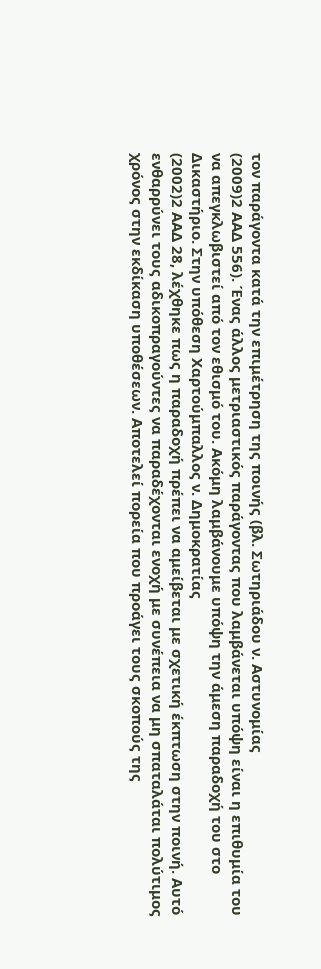τον παράγοντα κατά την επιμέτρηση της ποινής (βλ. Σωτηριάδου ν. Αστυνομίας
(2009)2 ΑΑΔ 556). Ένας άλλος μετριαστικός παράγοντας που λαμβάνεται υπόψη είναι η επιθυμία του να απεγκλωβιστεί από τον εθισμό του. Ακόμη λαμβάνουμε υπόψη την άμεση παραδοχή του στο Δικαστήριο. Στην υπόθεση Χαρτούμπαλλος ν. Δημοκρατίας
(2002)2 ΑΑΔ 28, λέχθηκε πως η παραδοχή πρέπει να αμείβεται με σχετική έκπτωση στην ποινή. Αυτό ενθαρρύνει τους αδικοπραγούντες να παραδέχονται ενοχή με συνέπεια να μη σπαταλάται πολύτιμος χρόνος στην εκδίκαση υποθέσεων. Αποτελεί πορεία που προάγει τους σκοπούς της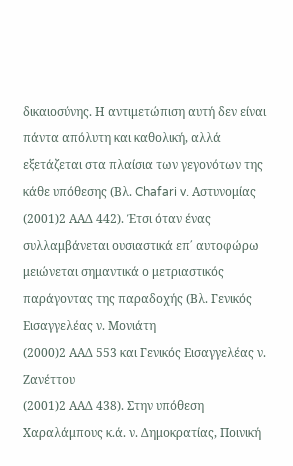δικαιοσύνης. Η αντιμετώπιση αυτή δεν είναι πάντα απόλυτη και καθολική, αλλά εξετάζεται στα πλαίσια των γεγονότων της κάθε υπόθεσης (Βλ. Chafari v. Αστυνομίας
(2001)2 ΑΑΔ 442). Έτσι όταν ένας συλλαμβάνεται ουσιαστικά επ΄ αυτοφώρω μειώνεται σημαντικά ο μετριαστικός παράγοντας της παραδοχής (Βλ. Γενικός Εισαγγελέας ν. Μονιάτη
(2000)2 ΑΑΔ 553 και Γενικός Εισαγγελέας ν. Ζανέττου
(2001)2 ΑΑΔ 438). Στην υπόθεση Χαραλάμπους κ.ά. ν. Δημοκρατίας, Ποινική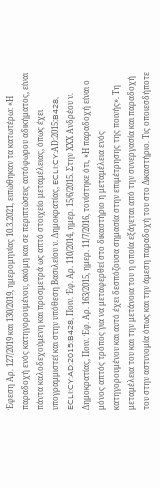Έφεση Αρ. 127/2019 και 130/2019, ημερομηνίας 10.3.2021, ειπώθηκαν τα κατωτέρω: «Η παραδοχή ενός κατηγορουμένου, ακόμη και σε περιπτώσεις αυτόφωρου αδικήματος, είναι πάντα καλοδεχούμενη και προσμετρά ως απτό στοιχείο μεταμέλειας, όπως έχει υπογραμμιστεί και στην υπόθεση Βασιλείου ν. Δημοκρατίας, ECLI:CY:ΑD:2015:B428, ECLI:CY:AD:2015:B428, Ποιν. Έφ. Αρ. 110/2014, ημερ. 15/6/2015. Στην ΧΧΧ Ανδρέου ν. Δημοκρατίας, Ποιν. Έφ. Αρ. 163/2015, ημερ. 11/7/2016, τονίστηκε ότι, «Η παραδοχή είναι ο μόνος απτός τρόπος για να μεταφερθεί στο δικαστήριο η μεταμέλεια ενός κατηγορουμένου και αυτό έχει δεσπόζουσα σημασία στην επιμέτρησης της ποινής». Τη μεταμέλεια του και την μετάνοια του η οποία εξάγεται από την συνεργασία και παραδοχή του στην αστυνομία όπως και την άμεση παραδοχή του στο Δικαστήριο. Τις οποιεσδήποτε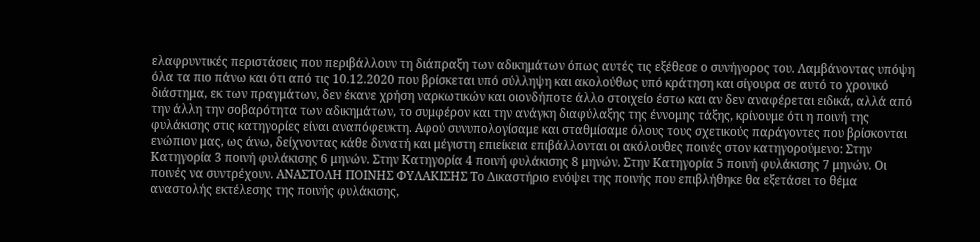ελαφρυντικές περιστάσεις που περιβάλλουν τη διάπραξη των αδικημάτων όπως αυτές τις εξέθεσε ο συνήγορος του. Λαμβάνοντας υπόψη όλα τα πιο πάνω και ότι από τις 10.12.2020 που βρίσκεται υπό σύλληψη και ακολούθως υπό κράτηση και σίγουρα σε αυτό το χρονικό διάστημα, εκ των πραγμάτων, δεν έκανε χρήση ναρκωτικών και οιονδήποτε άλλο στοιχείο έστω και αν δεν αναφέρεται ειδικά, αλλά από την άλλη την σοβαρότητα των αδικημάτων, το συμφέρον και την ανάγκη διαφύλαξης της έννομης τάξης, κρίνουμε ότι η ποινή της φυλάκισης στις κατηγορίες είναι αναπόφευκτη. Αφού συνυπολογίσαμε και σταθμίσαμε όλους τους σχετικούς παράγοντες που βρίσκονται ενώπιον μας, ως άνω, δείχνοντας κάθε δυνατή και μέγιστη επιείκεια επιβάλλονται οι ακόλουθες ποινές στον κατηγορούμενο: Στην Κατηγορία 3 ποινή φυλάκισης 6 μηνών. Στην Κατηγορία 4 ποινή φυλάκισης 8 μηνών. Στην Κατηγορία 5 ποινή φυλάκισης 7 μηνών. Οι ποινές να συντρέχουν. ΑΝΑΣΤΟΛΗ ΠΟΙΝΗΣ ΦΥΛΑΚΙΣΗΣ Το Δικαστήριο ενόψει της ποινής που επιβλήθηκε θα εξετάσει το θέμα αναστολής εκτέλεσης της ποινής φυλάκισης,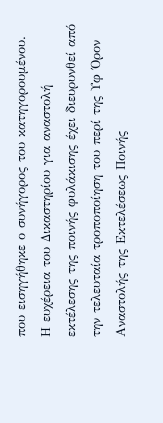που εισηγήθηκε ο συνήγορος του κατηγορουμένου. Η ευχέρεια του Δικαστηρίου για αναστολή εκτέλεσης της ποινής φυλάκισης έχει διευρυνθεί από την τελευταία τροποποίηση του περί της Υφ Όρον Αναστολής της Εκτελέσεως Ποινής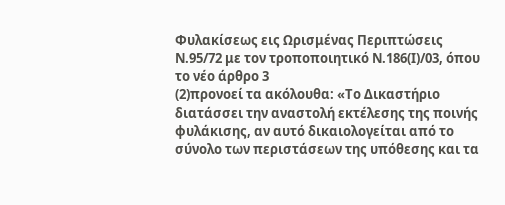Φυλακίσεως εις Ωρισμένας Περιπτώσεις Ν.95/72 με τον τροποποιητικό Ν.186(Ι)/03, όπου το νέο άρθρο 3
(2)προνοεί τα ακόλουθα: «Το Δικαστήριο διατάσσει την αναστολή εκτέλεσης της ποινής φυλάκισης, αν αυτό δικαιολογείται από το σύνολο των περιστάσεων της υπόθεσης και τα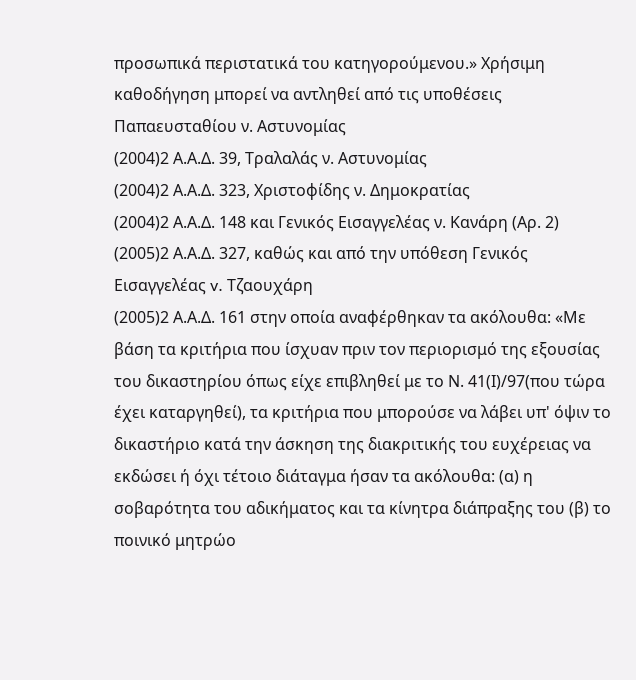προσωπικά περιστατικά του κατηγορούμενου.» Χρήσιμη καθοδήγηση μπορεί να αντληθεί από τις υποθέσεις Παπαευσταθίου ν. Αστυνομίας
(2004)2 Α.Α.Δ. 39, Τραλαλάς ν. Αστυνομίας
(2004)2 Α.Α.Δ. 323, Χριστοφίδης ν. Δημοκρατίας
(2004)2 Α.Α.Δ. 148 και Γενικός Εισαγγελέας ν. Κανάρη (Αρ. 2)
(2005)2 Α.Α.Δ. 327, καθώς και από την υπόθεση Γενικός Εισαγγελέας v. Τζαουχάρη
(2005)2 Α.Α.Δ. 161 στην οποία αναφέρθηκαν τα ακόλουθα: «Με βάση τα κριτήρια που ίσχυαν πριν τον περιορισμό της εξουσίας του δικαστηρίου όπως είχε επιβληθεί με το Ν. 41(Ι)/97(που τώρα έχει καταργηθεί), τα κριτήρια που μπορούσε να λάβει υπ' όψιν το δικαστήριο κατά την άσκηση της διακριτικής του ευχέρειας να εκδώσει ή όχι τέτοιο διάταγμα ήσαν τα ακόλουθα: (α) η σοβαρότητα του αδικήματος και τα κίνητρα διάπραξης του (β) το ποινικό μητρώο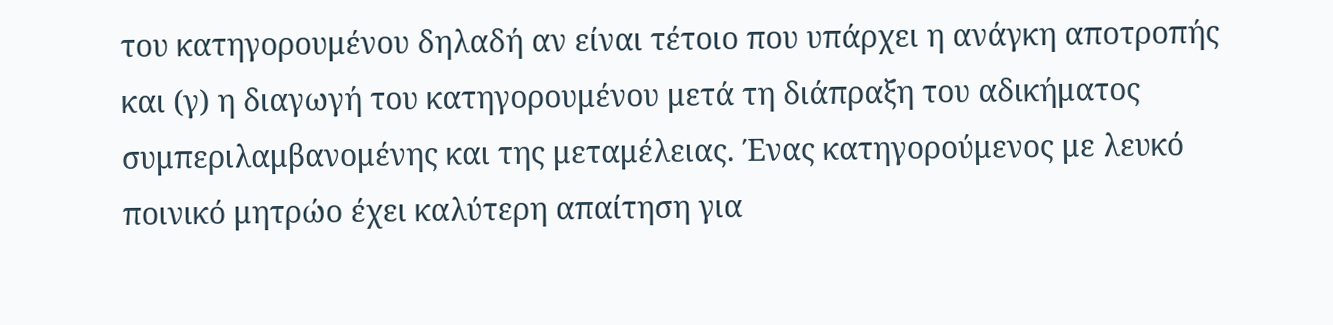του κατηγορουμένου δηλαδή αν είναι τέτοιο που υπάρχει η ανάγκη αποτροπής και (γ) η διαγωγή του κατηγορουμένου μετά τη διάπραξη του αδικήματος συμπεριλαμβανομένης και της μεταμέλειας. Ένας κατηγορούμενος με λευκό ποινικό μητρώο έχει καλύτερη απαίτηση για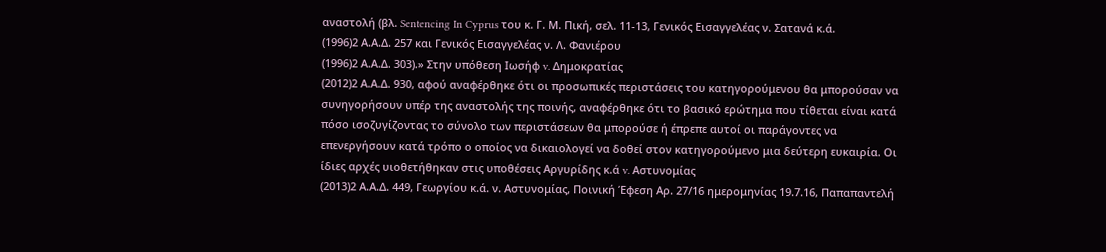αναστολή (βλ. Sentencing In Cyprus του κ. Γ. Μ. Πική, σελ. 11-13, Γενικός Εισαγγελέας ν. Σατανά κ.ά.
(1996)2 Α.Α.Δ. 257 και Γενικός Εισαγγελέας ν. Λ. Φανιέρου
(1996)2 Α.Α.Δ. 303).» Στην υπόθεση Ιωσήφ v. Δημοκρατίας
(2012)2 Α.Α.Δ. 930, αφού αναφέρθηκε ότι οι προσωπικές περιστάσεις του κατηγορούμενου θα μπορούσαν να συνηγορήσουν υπέρ της αναστολής της ποινής, αναφέρθηκε ότι το βασικό ερώτημα που τίθεται είναι κατά πόσο ισοζυγίζοντας το σύνολο των περιστάσεων θα μπορούσε ή έπρεπε αυτοί οι παράγοντες να επενεργήσουν κατά τρόπο ο οποίος να δικαιολογεί να δοθεί στον κατηγορούμενο μια δεύτερη ευκαιρία. Οι ίδιες αρχές υιοθετήθηκαν στις υποθέσεις Αργυρίδης κ.ά v. Αστυνομίας
(2013)2 Α.Α.Δ. 449, Γεωργίου κ.ά. ν. Αστυνομίας, Ποινική Έφεση Αρ. 27/16 ημερομηνίας 19.7.16, Παπαπαντελή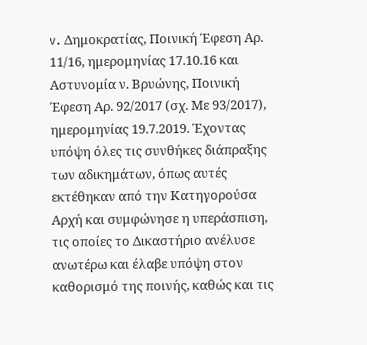v. Δημοκρατίας, Ποινική Έφεση Αρ. 11/16, ημερομηνίας 17.10.16 και Αστυνομία ν. Βρυώνης, Ποινική Έφεση Αρ. 92/2017 (σχ. Με 93/2017), ημερομηνίας 19.7.2019. Έχοντας υπόψη όλες τις συνθήκες διάπραξης των αδικημάτων, όπως αυτές εκτέθηκαν από την Κατηγορούσα Αρχή και συμφώνησε η υπεράσπιση, τις οποίες το Δικαστήριο ανέλυσε ανωτέρω και έλαβε υπόψη στον καθορισμό της ποινής, καθώς και τις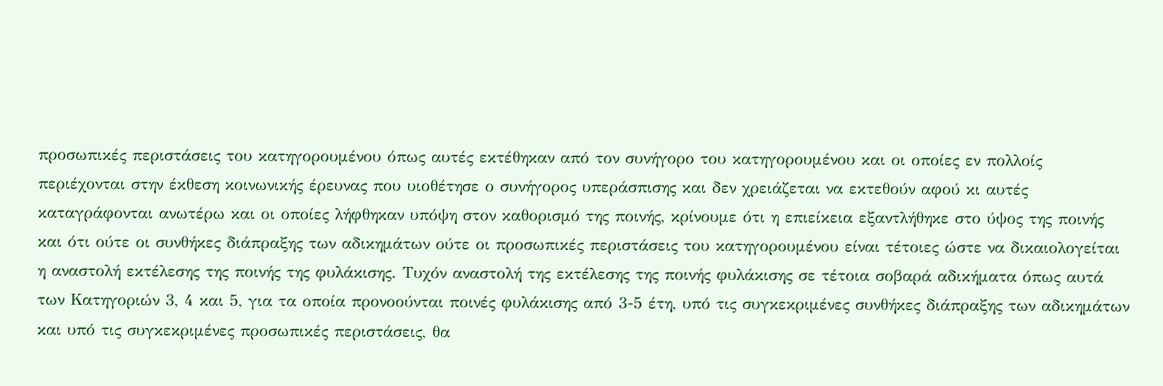προσωπικές περιστάσεις του κατηγορουμένου όπως αυτές εκτέθηκαν από τον συνήγορο του κατηγορουμένου και οι οποίες εν πολλοίς περιέχονται στην έκθεση κοινωνικής έρευνας που υιοθέτησε ο συνήγορος υπεράσπισης και δεν χρειάζεται να εκτεθούν αφού κι αυτές καταγράφονται ανωτέρω και οι οποίες λήφθηκαν υπόψη στον καθορισμό της ποινής, κρίνουμε ότι η επιείκεια εξαντλήθηκε στο ύψος της ποινής και ότι ούτε οι συνθήκες διάπραξης των αδικημάτων ούτε οι προσωπικές περιστάσεις του κατηγορουμένου είναι τέτοιες ώστε να δικαιολογείται η αναστολή εκτέλεσης της ποινής της φυλάκισης. Τυχόν αναστολή της εκτέλεσης της ποινής φυλάκισης σε τέτοια σοβαρά αδικήματα όπως αυτά των Κατηγοριών 3, 4 και 5, για τα οποία προνοούνται ποινές φυλάκισης από 3-5 έτη, υπό τις συγκεκριμένες συνθήκες διάπραξης των αδικημάτων και υπό τις συγκεκριμένες προσωπικές περιστάσεις, θα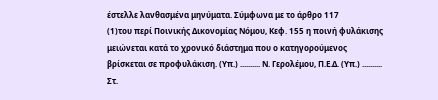έστελλε λανθασμένα μηνύματα. Σύμφωνα με το άρθρο 117
(1)του περί Ποινικής Δικονομίας Νόμου, Κεφ. 155 η ποινή φυλάκισης μειώνεται κατά το χρονικό διάστημα που ο κατηγορούμενος βρίσκεται σε προφυλάκιση. (Υπ.) .......... Ν. Γερολέμου, Π.Ε.Δ. (Υπ.) .......... Στ.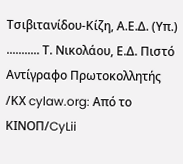Τσιβιτανίδου-Κίζη, Α.Ε.Δ. (Υπ.) ........... Τ. Νικολάου, Ε.Δ. Πιστό Αντίγραφο Πρωτοκολλητής /ΚΧ cylaw.org: Από το ΚΙΝOΠ/CyLii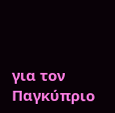για τον Παγκύπριο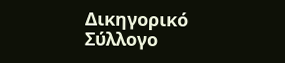Δικηγορικό Σύλλογο